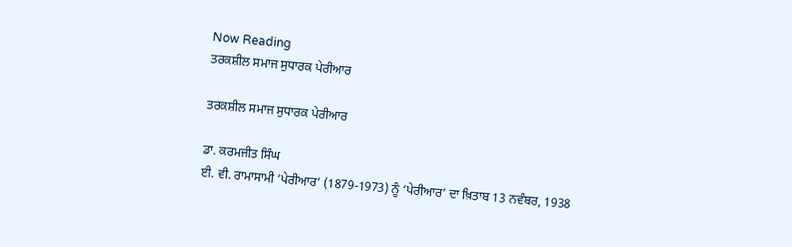Now Reading
ਤਰਕਸ਼ੀਲ ਸਮਾਜ ਸੁਧਾਰਕ ਪੇਰੀਆਰ

ਤਰਕਸ਼ੀਲ ਸਮਾਜ ਸੁਧਾਰਕ ਪੇਰੀਆਰ

ਡਾ. ਕਰਮਜੀਤ ਸਿੰਘ
ਈ. ਵੀ. ਰਾਮਾਸਾਮੀ ‘ਪੇਰੀਆਰ’ (1879-1973) ਨੂੰ ‘ਪੇਰੀਆਰ’ ਦਾ ਖ਼ਿਤਾਬ 13 ਨਵੰਬਰ, 1938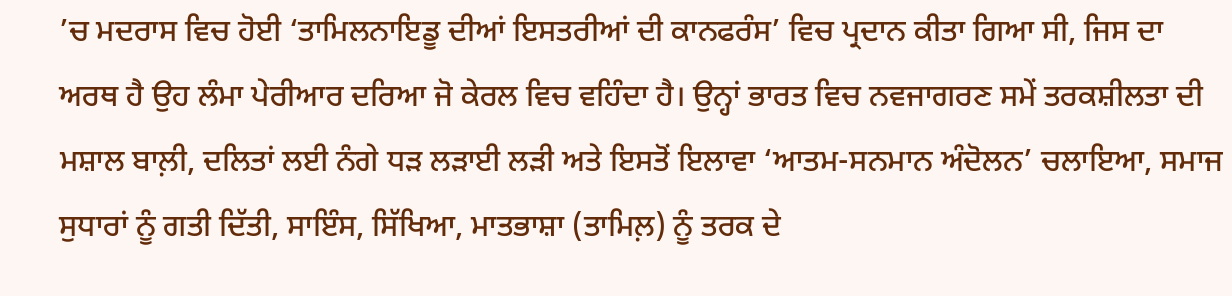’ਚ ਮਦਰਾਸ ਵਿਚ ਹੋਈ ‘ਤਾਮਿਲਨਾਇਡੂ ਦੀਆਂ ਇਸਤਰੀਆਂ ਦੀ ਕਾਨਫਰੰਸ’ ਵਿਚ ਪ੍ਰਦਾਨ ਕੀਤਾ ਗਿਆ ਸੀ, ਜਿਸ ਦਾ ਅਰਥ ਹੈ ਉਹ ਲੰਮਾ ਪੇਰੀਆਰ ਦਰਿਆ ਜੋ ਕੇਰਲ ਵਿਚ ਵਹਿੰਦਾ ਹੈ। ਉਨ੍ਹਾਂ ਭਾਰਤ ਵਿਚ ਨਵਜਾਗਰਣ ਸਮੇਂ ਤਰਕਸ਼ੀਲਤਾ ਦੀ ਮਸ਼ਾਲ ਬਾਲ਼ੀ, ਦਲਿਤਾਂ ਲਈ ਨੰਗੇ ਧੜ ਲੜਾਈ ਲੜੀ ਅਤੇ ਇਸਤੋਂ ਇਲਾਵਾ ‘ਆਤਮ-ਸਨਮਾਨ ਅੰਦੋਲਨ’ ਚਲਾਇਆ, ਸਮਾਜ ਸੁਧਾਰਾਂ ਨੂੰ ਗਤੀ ਦਿੱਤੀ, ਸਾਇੰਸ, ਸਿੱਖਿਆ, ਮਾਤਭਾਸ਼ਾ (ਤਾਮਿਲ਼) ਨੂੰ ਤਰਕ ਦੇ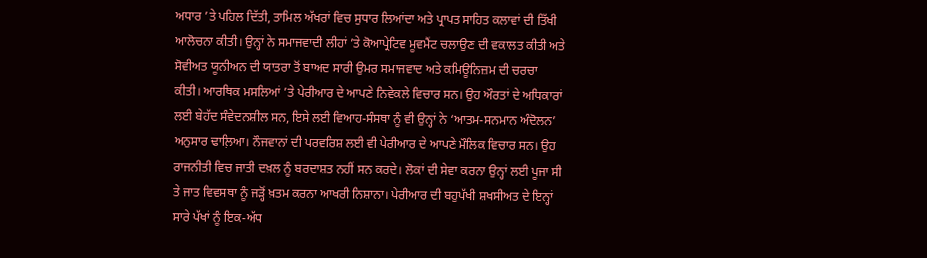ਅਧਾਰ ’ਤੇ ਪਹਿਲ ਦਿੱਤੀ, ਤਾਮਿਲ ਅੱਖਰਾਂ ਵਿਚ ਸੁਧਾਰ ਲਿਆਂਦਾ ਅਤੇ ਪ੍ਰਾਪਤ ਸਾਹਿਤ ਕਲਾਵਾਂ ਦੀ ਤਿੱਖੀ ਆਲੋਚਨਾ ਕੀਤੀ। ਉਨ੍ਹਾਂ ਨੇ ਸਮਾਜਵਾਦੀ ਲੀਹਾਂ ’ਤੇ ਕੋਆਪ੍ਰੇਟਿਵ ਮੂਵਮੈਂਟ ਚਲਾਉਣ ਦੀ ਵਕਾਲਤ ਕੀਤੀ ਅਤੇ ਸੋਵੀਅਤ ਯੂਨੀਅਨ ਦੀ ਯਾਤਰਾ ਤੋਂ ਬਾਅਦ ਸਾਰੀ ਉਮਰ ਸਮਾਜਵਾਦ ਅਤੇ ਕਮਿਊਨਿਜ਼ਮ ਦੀ ਚਰਚਾ ਕੀਤੀ। ਆਰਥਿਕ ਮਸਲਿਆਂ ’ਤੇ ਪੇਰੀਆਰ ਦੇ ਆਪਣੇ ਨਿਵੇਕਲੇ ਵਿਚਾਰ ਸਨ। ਉਹ ਔਰਤਾਂ ਦੇ ਅਧਿਕਾਰਾਂ ਲਈ ਬੇਹੱਦ ਸੰਵੇਦਨਸ਼ੀਲ ਸਨ, ਇਸੇ ਲਈ ਵਿਆਹ-ਸੰਸਥਾ ਨੂੰ ਵੀ ਉਨ੍ਹਾਂ ਨੇ ‘ਆਤਮ-ਸਨਮਾਨ ਅੰਦੋਲਨ’ ਅਨੁਸਾਰ ਢਾਲ਼ਿਆ। ਨੌਜਵਾਨਾਂ ਦੀ ਪਰਵਰਿਸ਼ ਲਈ ਵੀ ਪੇਰੀਆਰ ਦੇ ਆਪਣੇ ਮੌਲਿਕ ਵਿਚਾਰ ਸਨ। ਉਹ ਰਾਜਨੀਤੀ ਵਿਚ ਜਾਤੀ ਦਖ਼ਲ ਨੂੰ ਬਰਦਾਸ਼ਤ ਨਹੀਂ ਸਨ ਕਰਦੇ। ਲੋਕਾਂ ਦੀ ਸੇਵਾ ਕਰਨਾ ਉਨ੍ਹਾਂ ਲਈ ਪੂਜਾ ਸੀ ਤੇ ਜਾਤ ਵਿਵਸਥਾ ਨੂੰ ਜੜ੍ਹੋਂ ਖ਼ਤਮ ਕਰਨਾ ਆਖਰੀ ਨਿਸ਼ਾਨਾ। ਪੇਰੀਆਰ ਦੀ ਬਹੁਪੱਖੀ ਸ਼ਖਸੀਅਤ ਦੇ ਇਨ੍ਹਾਂ ਸਾਰੇ ਪੱਖਾਂ ਨੂੰ ਇਕ-ਅੱਧ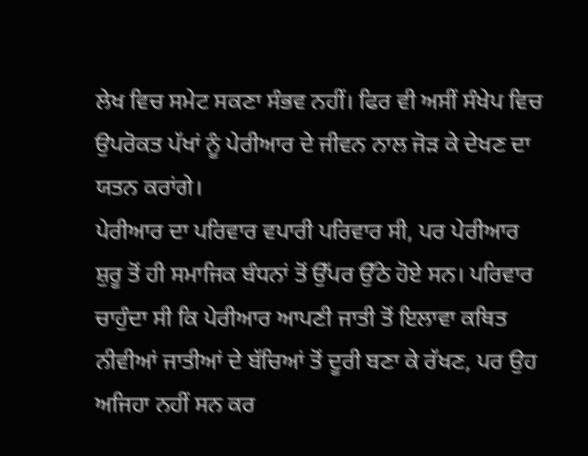ਲੇਖ ਵਿਚ ਸਮੇਟ ਸਕਣਾ ਸੰਭਵ ਨਹੀਂ। ਫਿਰ ਵੀ ਅਸੀਂ ਸੰਖੇਪ ਵਿਚ ਉਪਰੋਕਤ ਪੱਖਾਂ ਨੂੰ ਪੇਰੀਆਰ ਦੇ ਜੀਵਨ ਨਾਲ ਜੋੜ ਕੇ ਦੇਖਣ ਦਾ ਯਤਨ ਕਰਾਂਗੇ।
ਪੇਰੀਆਰ ਦਾ ਪਰਿਵਾਰ ਵਪਾਰੀ ਪਰਿਵਾਰ ਸੀ, ਪਰ ਪੇਰੀਆਰ ਸ਼ੁਰੂ ਤੋਂ ਹੀ ਸਮਾਜਿਕ ਬੰਧਨਾਂ ਤੋਂ ਉੱਪਰ ਉੱਠੇ ਹੋਏ ਸਨ। ਪਰਿਵਾਰ ਚਾਹੁੰਦਾ ਸੀ ਕਿ ਪੇਰੀਆਰ ਆਪਣੀ ਜਾਤੀ ਤੋਂ ਇਲਾਵਾ ਕਥਿਤ ਨੀਵੀਆਂ ਜਾਤੀਆਂ ਦੇ ਬੱਚਿਆਂ ਤੋਂ ਦੂਰੀ ਬਣਾ ਕੇ ਰੱਖਣ, ਪਰ ਉਹ ਅਜਿਹਾ ਨਹੀਂ ਸਨ ਕਰ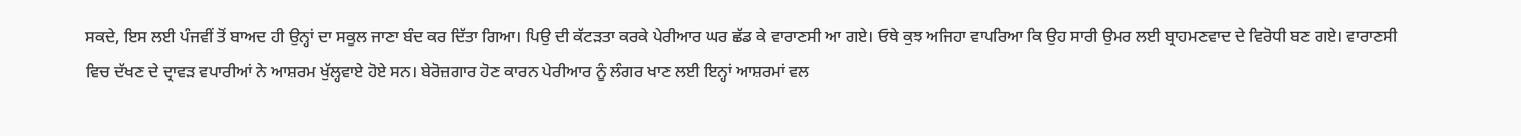ਸਕਦੇ, ਇਸ ਲਈ ਪੰਜਵੀਂ ਤੋਂ ਬਾਅਦ ਹੀ ਉਨ੍ਹਾਂ ਦਾ ਸਕੂਲ ਜਾਣਾ ਬੰਦ ਕਰ ਦਿੱਤਾ ਗਿਆ। ਪਿਉ ਦੀ ਕੱਟੜਤਾ ਕਰਕੇ ਪੇਰੀਆਰ ਘਰ ਛੱਡ ਕੇ ਵਾਰਾਣਸੀ ਆ ਗਏ। ਓਥੇ ਕੁਝ ਅਜਿਹਾ ਵਾਪਰਿਆ ਕਿ ਉਹ ਸਾਰੀ ਉਮਰ ਲਈ ਬ੍ਰਾਹਮਣਵਾਦ ਦੇ ਵਿਰੋਧੀ ਬਣ ਗਏ। ਵਾਰਾਣਸੀ ਵਿਚ ਦੱਖਣ ਦੇ ਦ੍ਰਾਵੜ ਵਪਾਰੀਆਂ ਨੇ ਆਸ਼ਰਮ ਖੁੱਲ੍ਹਵਾਏ ਹੋਏ ਸਨ। ਬੇਰੋਜ਼ਗਾਰ ਹੋਣ ਕਾਰਨ ਪੇਰੀਆਰ ਨੂੰ ਲੰਗਰ ਖਾਣ ਲਈ ਇਨ੍ਹਾਂ ਆਸ਼ਰਮਾਂ ਵਲ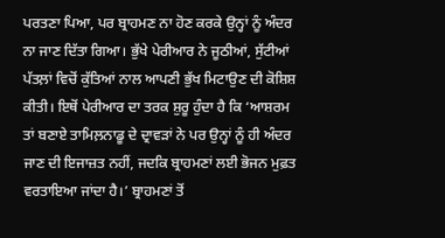ਪਰਤਣਾ ਪਿਆ, ਪਰ ਬ੍ਰਾਹਮਣ ਨਾ ਹੋਣ ਕਰਕੇ ਉਨ੍ਹਾਂ ਨੂੰ ਅੰਦਰ ਨਾ ਜਾਣ ਦਿੱਤਾ ਗਿਆ। ਭੁੱਖੇ ਪੇਰੀਆਰ ਨੇ ਜੂਠੀਆਂ, ਸੁੱਟੀਆਂ ਪੱਤਲ਼ਾਂ ਵਿਚੋਂ ਕੁੱਤਿਆਂ ਨਾਲ ਆਪਣੀ ਭੁੱਖ ਮਿਟਾਉਣ ਦੀ ਕੋਸ਼ਿਸ਼ ਕੀਤੀ। ਇਥੋਂ ਪੇਰੀਆਰ ਦਾ ਤਰਕ ਸ਼ੁਰੂ ਹੁੰਦਾ ਹੈ ਕਿ ‘ਆਸ਼ਰਮ ਤਾਂ ਬਣਾਏ ਤਾਮਿਲ਼ਨਾਡੂ ਦੇ ਦ੍ਰਾਵੜਾਂ ਨੇ ਪਰ ਉਨ੍ਹਾਂ ਨੂੰ ਹੀ ਅੰਦਰ ਜਾਣ ਦੀ ਇਜਾਜ਼ਤ ਨਹੀਂ, ਜਦਕਿ ਬ੍ਰਾਹਮਣਾਂ ਲਈ ਭੋਜਨ ਮੁਫ਼ਤ ਵਰਤਾਇਆ ਜਾਂਦਾ ਹੈ।’ ਬ੍ਰਾਹਮਣਾਂ ਤੋਂ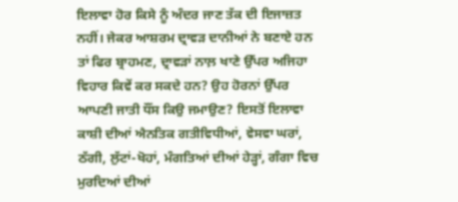ਇਲਾਵਾ ਹੋਰ ਕਿਸੇ ਨੂੰ ਅੰਦਰ ਜਾਣ ਤੱਕ ਦੀ ਇਜਾਜ਼ਤ ਨਹੀਂ। ਜੇਕਰ ਆਸ਼ਰਮ ਦ੍ਰਾਵੜ ਦਾਨੀਆਂ ਨੇ ਬਣਾਏ ਹਨ ਤਾਂ ਫਿਰ ਬ੍ਰਾਹਮਣ, ਦ੍ਰਾਵੜਾਂ ਨਾਲ਼ ਖਾਣੇ ਉੱਪਰ ਅਜਿਹਾ ਵਿਹਾਰ ਕਿਵੇਂ ਕਰ ਸਕਦੇ ਹਨ? ਉਹ ਹੋਰਨਾਂ ਉੱਪਰ ਆਪਣੀ ਜਾਤੀ ਧੌਂਸ ਕਿਉ ਜਮਾਉਣ? ਇਸਤੋਂ ਇਲਾਵਾ ਕਾਸ਼ੀ ਦੀਆਂ ਐਨਤਿਕ ਗਤੀਵਿਧੀਆਂ, ਵੇਸਵਾ ਘਰਾਂ, ਠੱਗੀ, ਲੁੱਟਾਂ-ਖੋਹਾਂ, ਮੰਗਤਿਆਂ ਦੀਆਂ ਹੇੜ੍ਹਾਂ, ਗੰਗਾ ਵਿਚ ਮੁਰਦਿਆਂ ਦੀਆਂ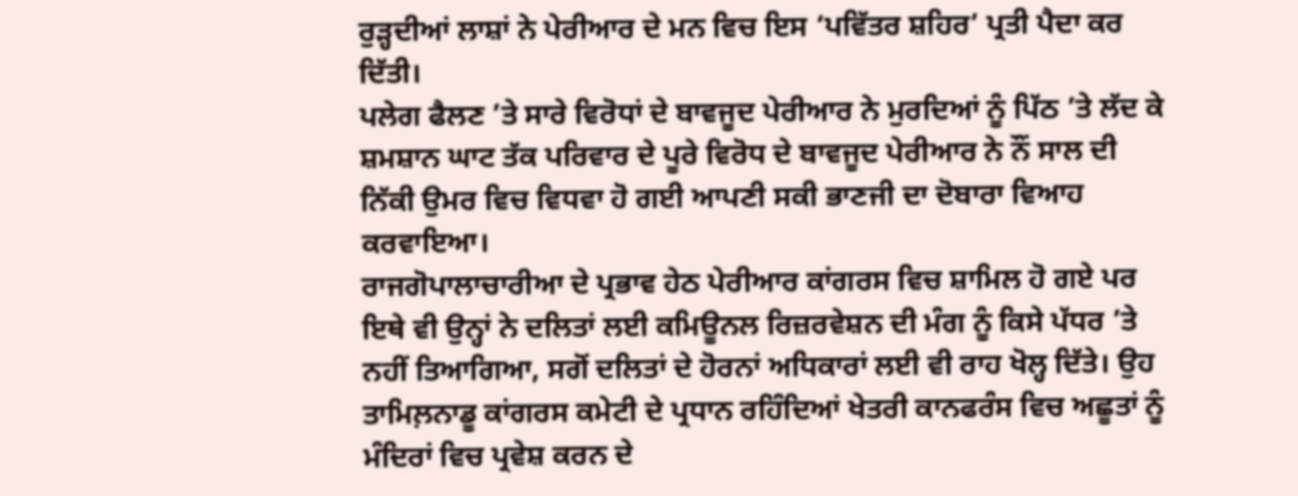ਰੁੜ੍ਹਦੀਆਂ ਲਾਸ਼ਾਂ ਨੇ ਪੇਰੀਆਰ ਦੇ ਮਨ ਵਿਚ ਇਸ ‘ਪਵਿੱਤਰ ਸ਼ਹਿਰ’ ਪ੍ਰਤੀ ਪੈਦਾ ਕਰ ਦਿੱਤੀ।
ਪਲੇਗ ਫੈਲਣ ’ਤੇ ਸਾਰੇ ਵਿਰੋਧਾਂ ਦੇ ਬਾਵਜੂਦ ਪੇਰੀਆਰ ਨੇ ਮੁਰਦਿਆਂ ਨੂੰ ਪਿੱਠ ’ਤੇ ਲੱਦ ਕੇ ਸ਼ਮਸ਼ਾਨ ਘਾਟ ਤੱਕ ਪਰਿਵਾਰ ਦੇ ਪੂਰੇ ਵਿਰੋਧ ਦੇ ਬਾਵਜੂਦ ਪੇਰੀਆਰ ਨੇ ਨੌਂ ਸਾਲ ਦੀ ਨਿੱਕੀ ਉਮਰ ਵਿਚ ਵਿਧਵਾ ਹੋ ਗਈ ਆਪਣੀ ਸਕੀ ਭਾਣਜੀ ਦਾ ਦੋਬਾਰਾ ਵਿਆਹ ਕਰਵਾਇਆ।
ਰਾਜਗੋਪਾਲਾਚਾਰੀਆ ਦੇ ਪ੍ਰਭਾਵ ਹੇਠ ਪੇਰੀਆਰ ਕਾਂਗਰਸ ਵਿਚ ਸ਼ਾਮਿਲ ਹੋ ਗਏ ਪਰ ਇਥੇ ਵੀ ਉਨ੍ਹਾਂ ਨੇ ਦਲਿਤਾਂ ਲਈ ਕਮਿਊਨਲ ਰਿਜ਼ਰਵੇਸ਼ਨ ਦੀ ਮੰਗ ਨੂੰ ਕਿਸੇ ਪੱਧਰ ’ਤੇ ਨਹੀਂ ਤਿਆਗਿਆ, ਸਗੋਂ ਦਲਿਤਾਂ ਦੇ ਹੋਰਨਾਂ ਅਧਿਕਾਰਾਂ ਲਈ ਵੀ ਰਾਹ ਖੋਲ੍ਹ ਦਿੱਤੇ। ਉਹ ਤਾਮਿਲ਼ਨਾਡੂ ਕਾਂਗਰਸ ਕਮੇਟੀ ਦੇ ਪ੍ਰਧਾਨ ਰਹਿੰਦਿਆਂ ਖੇਤਰੀ ਕਾਨਫਰੰਸ ਵਿਚ ਅਛੂਤਾਂ ਨੂੰ ਮੰਦਿਰਾਂ ਵਿਚ ਪ੍ਰਵੇਸ਼ ਕਰਨ ਦੇ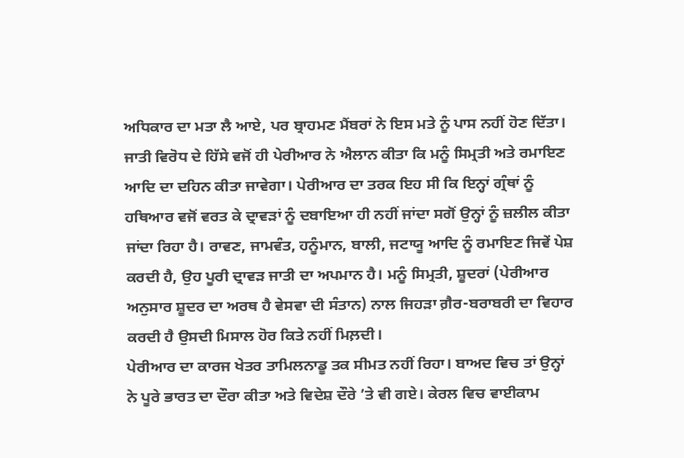ਅਧਿਕਾਰ ਦਾ ਮਤਾ ਲੈ ਆਏ, ਪਰ ਬ੍ਰਾਹਮਣ ਮੈਂਬਰਾਂ ਨੇ ਇਸ ਮਤੇ ਨੂੰ ਪਾਸ ਨਹੀਂ ਹੋਣ ਦਿੱਤਾ। ਜਾਤੀ ਵਿਰੋਧ ਦੇ ਹਿੱਸੇ ਵਜੋਂ ਹੀ ਪੇਰੀਆਰ ਨੇ ਐਲਾਨ ਕੀਤਾ ਕਿ ਮਨੂੰ ਸਿਮ੍ਰਤੀ ਅਤੇ ਰਮਾਇਣ ਆਦਿ ਦਾ ਦਹਿਨ ਕੀਤਾ ਜਾਵੇਗਾ। ਪੇਰੀਆਰ ਦਾ ਤਰਕ ਇਹ ਸੀ ਕਿ ਇਨ੍ਹਾਂ ਗ੍ਰੰਥਾਂ ਨੂੰ ਹਥਿਆਰ ਵਜੋਂ ਵਰਤ ਕੇ ਦ੍ਰਾਵੜਾਂ ਨੂੰ ਦਬਾਇਆ ਹੀ ਨਹੀਂ ਜਾਂਦਾ ਸਗੋਂ ਉਨ੍ਹਾਂ ਨੂੰ ਜ਼ਲੀਲ ਕੀਤਾ ਜਾਂਦਾ ਰਿਹਾ ਹੈ। ਰਾਵਣ, ਜਾਮਵੰਤ, ਹਨੂੰਮਾਨ, ਬਾਲੀ, ਜਟਾਯੂ ਆਦਿ ਨੂੰ ਰਮਾਇਣ ਜਿਵੇਂ ਪੇਸ਼ ਕਰਦੀ ਹੈ, ਉਹ ਪੂਰੀ ਦ੍ਰਾਵੜ ਜਾਤੀ ਦਾ ਅਪਮਾਨ ਹੈ। ਮਨੂੰ ਸਿਮ੍ਰਤੀ, ਸ਼ੂਦਰਾਂ (ਪੇਰੀਆਰ ਅਨੁਸਾਰ ਸ਼ੂਦਰ ਦਾ ਅਰਥ ਹੈ ਵੇਸਵਾ ਦੀ ਸੰਤਾਨ) ਨਾਲ ਜਿਹੜਾ ਗ਼ੈਰ-ਬਰਾਬਰੀ ਦਾ ਵਿਹਾਰ ਕਰਦੀ ਹੈ ਉਸਦੀ ਮਿਸਾਲ ਹੋਰ ਕਿਤੇ ਨਹੀਂ ਮਿਲ਼ਦੀ।
ਪੇਰੀਆਰ ਦਾ ਕਾਰਜ ਖੇਤਰ ਤਾਮਿਲਨਾਡੂ ਤਕ ਸੀਮਤ ਨਹੀਂ ਰਿਹਾ। ਬਾਅਦ ਵਿਚ ਤਾਂ ਉਨ੍ਹਾਂ ਨੇ ਪੂਰੇ ਭਾਰਤ ਦਾ ਦੌਰਾ ਕੀਤਾ ਅਤੇ ਵਿਦੇਸ਼ ਦੌਰੇ ’ਤੇ ਵੀ ਗਏ। ਕੇਰਲ ਵਿਚ ਵਾਈਕਾਮ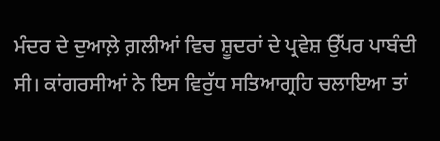ਮੰਦਰ ਦੇ ਦੁਆਲ਼ੇ ਗ਼ਲੀਆਂ ਵਿਚ ਸ਼ੂਦਰਾਂ ਦੇ ਪ੍ਰਵੇਸ਼ ਉੱਪਰ ਪਾਬੰਦੀ ਸੀ। ਕਾਂਗਰਸੀਆਂ ਨੇ ਇਸ ਵਿਰੁੱਧ ਸਤਿਆਗ੍ਰਹਿ ਚਲਾਇਆ ਤਾਂ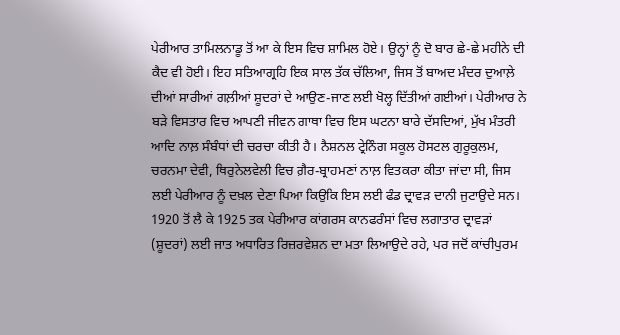ਪੇਰੀਆਰ ਤਾਮਿਲਨਾਡੂ ਤੋਂ ਆ ਕੇ ਇਸ ਵਿਚ ਸ਼ਾਮਿਲ ਹੋਏ। ਉਨ੍ਹਾਂ ਨੂੰ ਦੋ ਬਾਰ ਛੇ-ਛੇ ਮਹੀਨੇ ਦੀ ਕੈਦ ਵੀ ਹੋਈ। ਇਹ ਸਤਿਆਗ੍ਰਹਿ ਇਕ ਸਾਲ ਤੱਕ ਚੱਲਿਆ, ਜਿਸ ਤੋਂ ਬਾਅਦ ਮੰਦਰ ਦੁਆਲ਼ੇ ਦੀਆਂ ਸਾਰੀਆਂ ਗਲ਼ੀਆਂ ਸ਼ੂਦਰਾਂ ਦੇ ਆਉਣ-ਜਾਣ ਲਈ ਖੋਲ੍ਹ ਦਿੱਤੀਆਂ ਗਈਆਂ। ਪੇਰੀਆਰ ਨੇ ਬੜੇ ਵਿਸਤਾਰ ਵਿਚ ਆਪਣੀ ਜੀਵਨ ਗਾਥਾ ਵਿਚ ਇਸ ਘਟਨਾ ਬਾਰੇ ਦੱਸਦਿਆਂ, ਮੁੱਖ ਮੰਤਰੀ ਆਦਿ ਨਾਲ਼ ਸੰਬੰਧਾਂ ਦੀ ਚਰਚਾ ਕੀਤੀ ਹੈ। ਨੈਸ਼ਨਲ ਟ੍ਰੇਨਿੰਗ ਸਕੂਲ ਹੋਸਟਲ ਗੁਰੂਕੁਲਮ, ਚਰਨਮਾ ਦੇਵੀ, ਥਿਰੁਨੇਲਵੇਲੀ ਵਿਚ ਗ਼ੈਰ-ਬ੍ਰਾਹਮਣਾਂ ਨਾਲ਼ ਵਿਤਕਰਾ ਕੀਤਾ ਜਾਂਦਾ ਸੀ, ਜਿਸ ਲਈ ਪੇਰੀਆਰ ਨੂੰ ਦਖ਼ਲ ਦੇਣਾ ਪਿਆ ਕਿਉਕਿ ਇਸ ਲਈ ਫੰਡ ਦ੍ਰਾਵੜ ਦਾਨੀ ਜੁਟਾਉਦੇ ਸਨ।
1920 ਤੋਂ ਲੈ ਕੇ 1925 ਤਕ ਪੇਰੀਆਰ ਕਾਂਗਰਸ ਕਾਨਫਰੰਸਾਂ ਵਿਚ ਲਗਾਤਾਰ ਦ੍ਰਾਵੜਾਂ (ਸ਼ੂਦਰਾਂ) ਲਈ ਜਾਤ ਅਧਾਰਿਤ ਰਿਜ਼ਰਵੇਸ਼ਨ ਦਾ ਮਤਾ ਲਿਆਉਦੇ ਰਹੇ, ਪਰ ਜਦੋਂ ਕਾਂਚੀਪੁਰਮ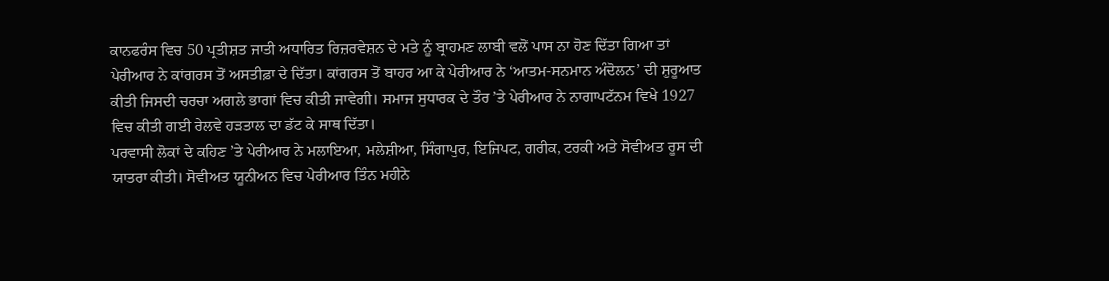ਕਾਨਫਰੰਸ ਵਿਚ 50 ਪ੍ਰਤੀਸ਼ਤ ਜਾਤੀ ਅਧਾਰਿਤ ਰਿਜ਼ਰਵੇਸ਼ਨ ਦੇ ਮਤੇ ਨੂੰ ਬ੍ਰਾਹਮਣ ਲਾਬੀ ਵਲੋਂ ਪਾਸ ਨਾ ਹੋਣ ਦਿੱਤਾ ਗਿਆ ਤਾਂ ਪੇਰੀਆਰ ਨੇ ਕਾਂਗਰਸ ਤੋਂ ਅਸਤੀਫ਼ਾ ਦੇ ਦਿੱਤਾ। ਕਾਂਗਰਸ ਤੋਂ ਬਾਹਰ ਆ ਕੇ ਪੇਰੀਆਰ ਨੇ ‘ਆਤਮ-ਸਨਮਾਨ ਅੰਦੋਲਨ’ ਦੀ ਸ਼ੁਰੂਆਤ ਕੀਤੀ ਜਿਸਦੀ ਚਰਚਾ ਅਗਲੇ ਭਾਗਾਂ ਵਿਚ ਕੀਤੀ ਜਾਵੇਗੀ। ਸਮਾਜ ਸੁਧਾਰਕ ਦੇ ਤੌਰ ’ਤੇ ਪੇਰੀਆਰ ਨੇ ਨਾਗਾਪਟੱਨਮ ਵਿਖੇ 1927 ਵਿਚ ਕੀਤੀ ਗਈ ਰੇਲਵੇ ਹੜਤਾਲ ਦਾ ਡੱਟ ਕੇ ਸਾਥ ਦਿੱਤਾ।
ਪਰਵਾਸੀ ਲੋਕਾਂ ਦੇ ਕਹਿਣ ’ਤੇ ਪੇਰੀਆਰ ਨੇ ਮਲਾਇਆ, ਮਲੇਸ਼ੀਆ, ਸਿੰਗਾਪੁਰ, ਇਜਿਪਟ, ਗਰੀਕ, ਟਰਕੀ ਅਤੇ ਸੋਵੀਅਤ ਰੂਸ ਦੀ ਯਾਤਰਾ ਕੀਤੀ। ਸੋਵੀਅਤ ਯੂਨੀਅਨ ਵਿਚ ਪੇਰੀਆਰ ਤਿੰਨ ਮਹੀਨੇ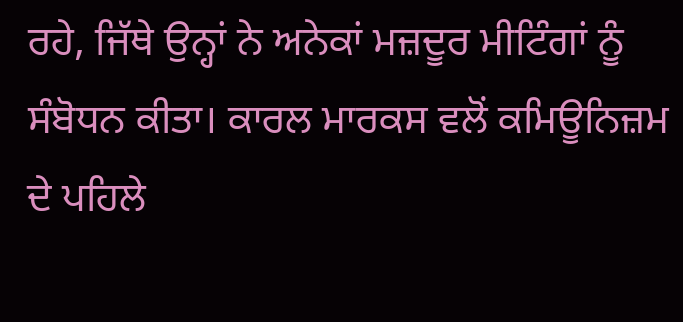ਰਹੇ, ਜਿੱਥੇ ਉਨ੍ਹਾਂ ਨੇ ਅਨੇਕਾਂ ਮਜ਼ਦੂਰ ਮੀਟਿੰਗਾਂ ਨੂੰ ਸੰਬੋਧਨ ਕੀਤਾ। ਕਾਰਲ ਮਾਰਕਸ ਵਲੋਂ ਕਮਿਊਨਿਜ਼ਮ ਦੇ ਪਹਿਲੇ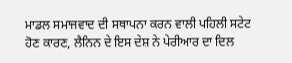ਮਾਡਲ ਸਮਾਜਵਾਦ ਦੀ ਸਥਾਪਨਾ ਕਰਨ ਵਾਲੀ ਪਹਿਲੀ ਸਟੇਟ ਹੋਣ ਕਾਰਣ, ਲੈਨਿਨ ਦੇ ਇਸ ਦੇਸ਼ ਨੇ ਪੇਰੀਆਰ ਦਾ ਦਿਲ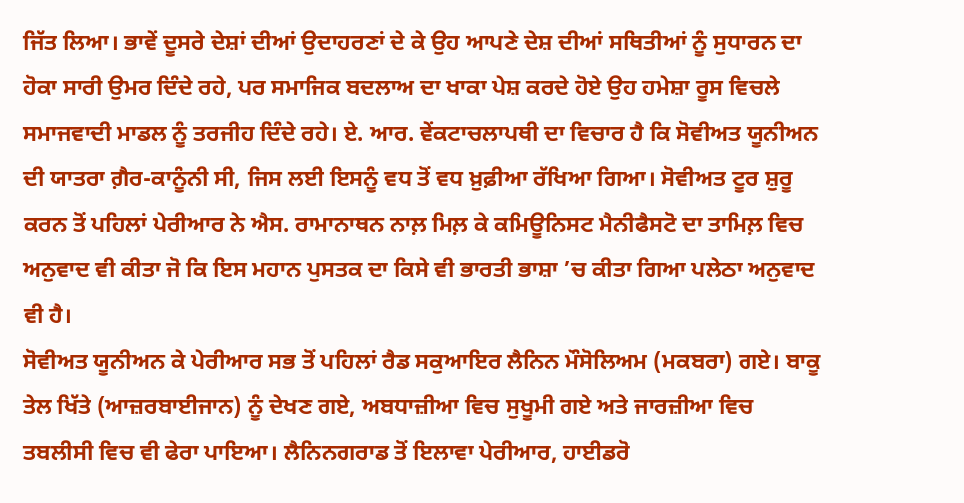ਜਿੱਤ ਲਿਆ। ਭਾਵੇਂ ਦੂਸਰੇ ਦੇਸ਼ਾਂ ਦੀਆਂ ਉਦਾਹਰਣਾਂ ਦੇ ਕੇ ਉਹ ਆਪਣੇ ਦੇਸ਼ ਦੀਆਂ ਸਥਿਤੀਆਂ ਨੂੰ ਸੁਧਾਰਨ ਦਾ ਹੋਕਾ ਸਾਰੀ ਉਮਰ ਦਿੰਦੇ ਰਹੇ, ਪਰ ਸਮਾਜਿਕ ਬਦਲਾਅ ਦਾ ਖਾਕਾ ਪੇਸ਼ ਕਰਦੇ ਹੋਏ ਉਹ ਹਮੇਸ਼ਾ ਰੂਸ ਵਿਚਲੇ ਸਮਾਜਵਾਦੀ ਮਾਡਲ ਨੂੰ ਤਰਜੀਹ ਦਿੰਦੇ ਰਹੇ। ਏ. ਆਰ. ਵੇਂਕਟਾਚਲਾਪਥੀ ਦਾ ਵਿਚਾਰ ਹੈ ਕਿ ਸੋਵੀਅਤ ਯੂਨੀਅਨ ਦੀ ਯਾਤਰਾ ਗ਼ੈਰ-ਕਾਨੂੰਨੀ ਸੀ, ਜਿਸ ਲਈ ਇਸਨੂੰ ਵਧ ਤੋਂ ਵਧ ਖ਼ੁਫ਼ੀਆ ਰੱਖਿਆ ਗਿਆ। ਸੋਵੀਅਤ ਟੂਰ ਸ਼ੁਰੂ ਕਰਨ ਤੋਂ ਪਹਿਲਾਂ ਪੇਰੀਆਰ ਨੇ ਐਸ. ਰਾਮਾਨਾਥਨ ਨਾਲ਼ ਮਿਲ਼ ਕੇ ਕਮਿਊਨਿਸਟ ਮੈਨੀਫੈਸਟੋ ਦਾ ਤਾਮਿਲ਼ ਵਿਚ ਅਨੁਵਾਦ ਵੀ ਕੀਤਾ ਜੋ ਕਿ ਇਸ ਮਹਾਨ ਪੁਸਤਕ ਦਾ ਕਿਸੇ ਵੀ ਭਾਰਤੀ ਭਾਸ਼ਾ ’ਚ ਕੀਤਾ ਗਿਆ ਪਲੇਠਾ ਅਨੁਵਾਦ ਵੀ ਹੈ।
ਸੋਵੀਅਤ ਯੂਨੀਅਨ ਕੇ ਪੇਰੀਆਰ ਸਭ ਤੋਂ ਪਹਿਲਾਂ ਰੈਡ ਸਕੁਆਇਰ ਲੈਨਿਨ ਮੌਸੋਲਿਅਮ (ਮਕਬਰਾ) ਗਏ। ਬਾਕੂ ਤੇਲ ਖਿੱਤੇ (ਆਜ਼ਰਬਾਈਜਾਨ) ਨੂੰ ਦੇਖਣ ਗਏ, ਅਬਧਾਜ਼ੀਆ ਵਿਚ ਸੁਖੂਮੀ ਗਏ ਅਤੇ ਜਾਰਜ਼ੀਆ ਵਿਚ ਤਬਲੀਸੀ ਵਿਚ ਵੀ ਫੇਰਾ ਪਾਇਆ। ਲੈਨਿਨਗਰਾਡ ਤੋਂ ਇਲਾਵਾ ਪੇਰੀਆਰ, ਹਾਈਡਰੋ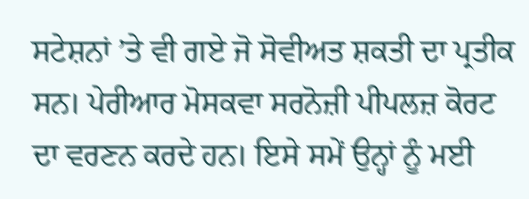ਸਟੇਸ਼ਨਾਂ ’ਤੇ ਵੀ ਗਏ ਜੋ ਸੋਵੀਅਤ ਸ਼ਕਤੀ ਦਾ ਪ੍ਰਤੀਕ ਸਨ। ਪੇਰੀਆਰ ਮੋਸਕਵਾ ਸਰਨੋਜ਼ੀ ਪੀਪਲਜ਼ ਕੋਰਟ ਦਾ ਵਰਣਨ ਕਰਦੇ ਹਨ। ਇਸੇ ਸਮੇਂ ਉਨ੍ਹਾਂ ਨੂੰ ਮਈ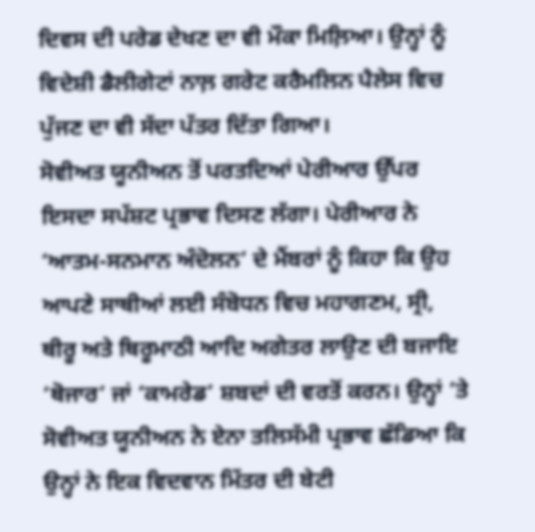ਦਿਵਸ ਦੀ ਪਰੇਡ ਦੇਖਣ ਦਾ ਵੀ ਮੌਕਾ ਮਿਲ਼ਿਆ। ਉਨ੍ਹਾਂ ਨੂੰ ਵਿਦੇਸ਼ੀ ਡੈਲੀਗੇਟਾਂ ਨਾਲ਼ ਗਰੇਟ ਕਰੈਮਲਿਨ ਪੈਲੇਸ ਵਿਚ ਪੁੱਜਣ ਦਾ ਵੀ ਸੱਦਾ ਪੱਤਰ ਦਿੱਤਾ ਗਿਆ।
ਸੋਵੀਅਤ ਯੂਨੀਅਨ ਤੋਂ ਪਰਤਦਿਆਂ ਪੇਰੀਆਰ ਉੱਪਰ ਇਸਦਾ ਸਪੱਸ਼ਟ ਪ੍ਰਭਾਵ ਦਿਸਣ ਲੱਗਾ। ਪੇਰੀਆਰ ਨੇ ‘ਆਤਮ-ਸਨਮਾਨ ਅੰਦੋਲਨ’ ਦੇ ਮੈਂਬਰਾਂ ਨੂੰ ਕਿਹਾ ਕਿ ਉਹ ਆਪਣੇ ਸਾਥੀਆਂ ਲਈ ਸੰਬੋਧਨ ਵਿਚ ਮਹਾਗਣਮ, ਸ੍ਰੀ, ਥੀਰੂ ਅਤੇ ਥਿਰੂਮਾਠੀ ਆਦਿ ਅਗੇਤਰ ਲਾਉਣ ਦੀ ਬਜਾਇ ‘ਥੋਜਾਰ’ ਜਾਂ ‘ਕਾਮਰੇਡ’ ਸ਼ਬਦਾਂ ਦੀ ਵਰਤੋਂ ਕਰਨ। ਉਨ੍ਹਾਂ ’ਤੇ ਸੋਵੀਅਤ ਯੂਨੀਅਨ ਨੇ ਏਨਾ ਤਲਿਸੱਮੀ ਪ੍ਰਭਾਵ ਛੱਡਿਆ ਕਿ ਉਨ੍ਹਾਂ ਨੇ ਇਕ ਵਿਦਵਾਨ ਮਿੱਤਰ ਦੀ ਬੇਟੀ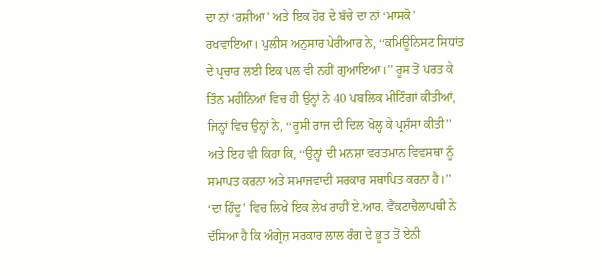ਦਾ ਨਾਂ ‘ਰਸ਼ੀਆ’ ਅਤੇ ਇਕ ਹੋਰ ਦੇ ਬੱਚੇ ਦਾ ਨਾਂ ‘ਮਾਸਕੋ’ ਰਖਵਾਇਆ। ਪੁਲੀਸ ਅਨੁਸਾਰ ਪੇਰੀਆਰ ਨੇ, ‘‘ਕਮਿਊਨਿਸਟ ਸਿਧਾਂਤ ਦੇ ਪ੍ਰਚਾਰ ਲਈ ਇਕ ਪਲ ਵੀ ਨਹੀਂ ਗੁਆਇਆ।’’ ਰੂਸ ਤੋਂ ਪਰਤ ਕੇ ਤਿੰਨ ਮਹੀਨਿਆਂ ਵਿਚ ਹੀ ਉਨ੍ਹਾਂ ਨੇ 40 ਪਬਲਿਕ ਮੀਟਿੰਗਾਂ ਕੀਤੀਆਂ, ਜਿਨ੍ਹਾਂ ਵਿਚ ਉਨ੍ਹਾਂ ਨੇ, ‘‘ਰੂਸੀ ਰਾਜ ਦੀ ਦਿਲ ਖੋਲ੍ਹ ਕੇ ਪ੍ਰਸ਼ੰਸਾ ਕੀਤੀ’’ ਅਤੇ ਇਹ ਵੀ ਕਿਹਾ ਕਿ, ‘‘ਉਨ੍ਹਾਂ ਦੀ ਮਨਸ਼ਾ ਵਰਤਮਾਨ ਵਿਵਸਥਾ ਨੂੰ ਸਮਾਪਤ ਕਰਨਾ ਅਤੇ ਸਮਾਜਵਾਦੀ ਸਰਕਾਰ ਸਥਾਪਿਤ ਕਰਨਾ ਹੈ।’’ ‘ਦਾ ਹਿੰਦੂ’ ਵਿਚ ਲਿਖੇ ਇਕ ਲੇਖ ਰਾਹੀਂ ਏ.ਆਰ. ਵੈਂਕਟਾਚੈਲਾਪਥੀ ਨੇ ਦੱਸਿਆ ਹੈ ਕਿ ਅੰਗ੍ਰੇਜ਼ ਸਰਕਾਰ ਲਾਲ ਰੰਗ ਦੇ ਭੂਤ ਤੋਂ ਏਨੀ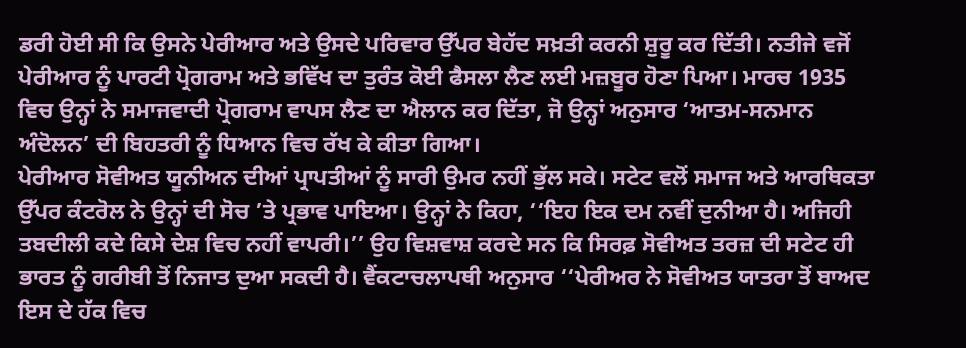ਡਰੀ ਹੋਈ ਸੀ ਕਿ ਉਸਨੇ ਪੇਰੀਆਰ ਅਤੇ ਉਸਦੇ ਪਰਿਵਾਰ ਉੱਪਰ ਬੇਹੱਦ ਸਖ਼ਤੀ ਕਰਨੀ ਸ਼ੁਰੂ ਕਰ ਦਿੱਤੀ। ਨਤੀਜੇ ਵਜੋਂ ਪੇਰੀਆਰ ਨੂੰ ਪਾਰਟੀ ਪ੍ਰੋਗਰਾਮ ਅਤੇ ਭਵਿੱਖ ਦਾ ਤੁਰੰਤ ਕੋਈ ਫੈਸਲਾ ਲੈਣ ਲਈ ਮਜ਼ਬੂਰ ਹੋਣਾ ਪਿਆ। ਮਾਰਚ 1935 ਵਿਚ ਉਨ੍ਹਾਂ ਨੇ ਸਮਾਜਵਾਦੀ ਪ੍ਰੋਗਰਾਮ ਵਾਪਸ ਲੈਣ ਦਾ ਐਲਾਨ ਕਰ ਦਿੱਤਾ, ਜੋ ਉਨ੍ਹਾਂ ਅਨੁਸਾਰ ‘ਆਤਮ-ਸਨਮਾਨ ਅੰਦੋਲਨ’ ਦੀ ਬਿਹਤਰੀ ਨੂੰ ਧਿਆਨ ਵਿਚ ਰੱਖ ਕੇ ਕੀਤਾ ਗਿਆ।
ਪੇਰੀਆਰ ਸੋਵੀਅਤ ਯੂਨੀਅਨ ਦੀਆਂ ਪ੍ਰਾਪਤੀਆਂ ਨੂੰ ਸਾਰੀ ਉਮਰ ਨਹੀਂ ਭੁੱਲ ਸਕੇ। ਸਟੇਟ ਵਲੋਂ ਸਮਾਜ ਅਤੇ ਆਰਥਿਕਤਾ ਉੱਪਰ ਕੰਟਰੋਲ ਨੇ ਉਨ੍ਹਾਂ ਦੀ ਸੋਚ ’ਤੇ ਪ੍ਰਭਾਵ ਪਾਇਆ। ਉਨ੍ਹਾਂ ਨੇ ਕਿਹਾ, ‘‘ਇਹ ਇਕ ਦਮ ਨਵੀਂ ਦੁਨੀਆ ਹੈ। ਅਜਿਹੀ ਤਬਦੀਲੀ ਕਦੇ ਕਿਸੇ ਦੇਸ਼ ਵਿਚ ਨਹੀਂ ਵਾਪਰੀ।’’ ਉਹ ਵਿਸ਼ਵਾਸ਼ ਕਰਦੇ ਸਨ ਕਿ ਸਿਰਫ਼ ਸੋਵੀਅਤ ਤਰਜ਼ ਦੀ ਸਟੇਟ ਹੀ ਭਾਰਤ ਨੂੰ ਗਰੀਬੀ ਤੋਂ ਨਿਜਾਤ ਦੁਆ ਸਕਦੀ ਹੈ। ਵੈਂਕਟਾਚਲਾਪਥੀ ਅਨੁਸਾਰ ‘‘ਪੇਰੀਅਰ ਨੇ ਸੋਵੀਅਤ ਯਾਤਰਾ ਤੋਂ ਬਾਅਦ ਇਸ ਦੇ ਹੱਕ ਵਿਚ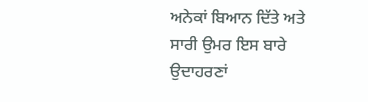ਅਨੇਕਾਂ ਬਿਆਨ ਦਿੱਤੇ ਅਤੇ ਸਾਰੀ ਉਮਰ ਇਸ ਬਾਰੇ ਉਦਾਹਰਣਾਂ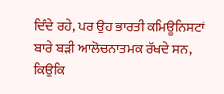ਦਿੰਦੇ ਰਹੇ, ਪਰ ਉਹ ਭਾਰਤੀ ਕਮਿਊਨਿਸਟਾਂ ਬਾਰੇ ਬੜੀ ਆਲੋਚਨਾਤਮਕ ਰੱਖਦੇ ਸਨ, ਕਿਉਕਿ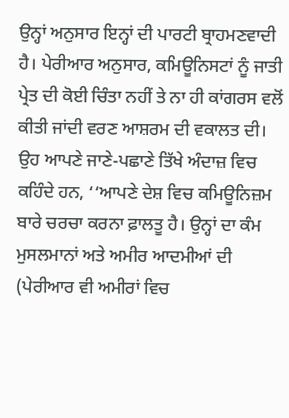ਉਨ੍ਹਾਂ ਅਨੁਸਾਰ ਇਨ੍ਹਾਂ ਦੀ ਪਾਰਟੀ ਬ੍ਰਾਹਮਣਵਾਦੀ ਹੈ। ਪੇਰੀਆਰ ਅਨੁਸਾਰ, ਕਮਿਊਨਿਸਟਾਂ ਨੂੰ ਜਾਤੀ ਪ੍ਰੇਤ ਦੀ ਕੋਈ ਚਿੰਤਾ ਨਹੀਂ ਤੇ ਨਾ ਹੀ ਕਾਂਗਰਸ ਵਲੋਂ ਕੀਤੀ ਜਾਂਦੀ ਵਰਣ ਆਸ਼ਰਮ ਦੀ ਵਕਾਲਤ ਦੀ। ਉਹ ਆਪਣੇ ਜਾਣੇ-ਪਛਾਣੇ ਤਿੱਖੇ ਅੰਦਾਜ਼ ਵਿਚ ਕਹਿੰਦੇ ਹਨ, ‘‘ਆਪਣੇ ਦੇਸ਼ ਵਿਚ ਕਮਿਊਨਿਜ਼ਮ ਬਾਰੇ ਚਰਚਾ ਕਰਨਾ ਫ਼ਾਲਤੂ ਹੈ। ਉਨ੍ਹਾਂ ਦਾ ਕੰਮ ਮੁਸਲਮਾਨਾਂ ਅਤੇ ਅਮੀਰ ਆਦਮੀਆਂ ਦੀ (ਪੇਰੀਆਰ ਵੀ ਅਮੀਰਾਂ ਵਿਚ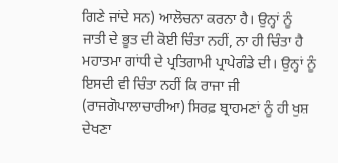ਗਿਣੇ ਜਾਂਦੇ ਸਨ) ਆਲੋਚਨਾ ਕਰਨਾ ਹੈ। ਉਨ੍ਹਾਂ ਨੂੰ ਜਾਤੀ ਦੇ ਭੂਤ ਦੀ ਕੋਈ ਚਿੰਤਾ ਨਹੀਂ, ਨਾ ਹੀ ਚਿੰਤਾ ਹੈ ਮਹਾਤਮਾ ਗਾਂਧੀ ਦੇ ਪ੍ਰਤਿਗਾਮੀ ਪ੍ਰਾਪੇਗੰਡੇ ਦੀ। ਉਨ੍ਹਾਂ ਨੂੰ ਇਸਦੀ ਵੀ ਚਿੰਤਾ ਨਹੀਂ ਕਿ ਰਾਜਾ ਜੀ (ਰਾਜਗੋਪਾਲਾਚਾਰੀਆ) ਸਿਰਫ਼ ਬ੍ਰਾਹਮਣਾਂ ਨੂੰ ਹੀ ਖੁਸ਼ ਦੇਖਣਾ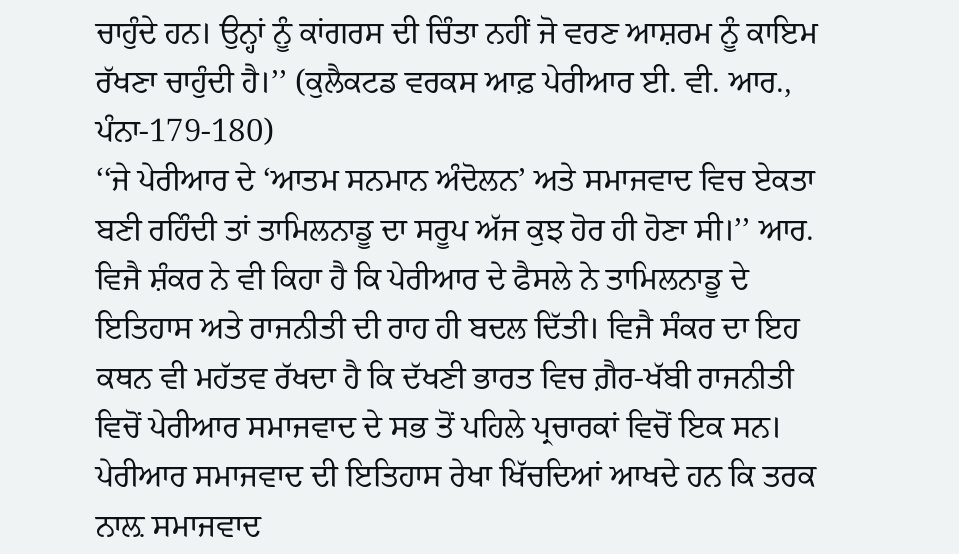ਚਾਹੁੰਦੇ ਹਨ। ਉਨ੍ਹਾਂ ਨੂੰ ਕਾਂਗਰਸ ਦੀ ਚਿੰਤਾ ਨਹੀਂ ਜੋ ਵਰਣ ਆਸ਼ਰਮ ਨੂੰ ਕਾਇਮ ਰੱਖਣਾ ਚਾਹੁੰਦੀ ਹੈ।’’ (ਕੁਲੈਕਟਡ ਵਰਕਸ ਆਫ਼ ਪੇਰੀਆਰ ਈ. ਵੀ. ਆਰ., ਪੰਨਾ-179-180)
‘‘ਜੇ ਪੇਰੀਆਰ ਦੇ ‘ਆਤਮ ਸਨਮਾਨ ਅੰਦੋਲਨ’ ਅਤੇ ਸਮਾਜਵਾਦ ਵਿਚ ਏਕਤਾ ਬਣੀ ਰਹਿੰਦੀ ਤਾਂ ਤਾਮਿਲਨਾਡੂ ਦਾ ਸਰੂਪ ਅੱਜ ਕੁਝ ਹੋਰ ਹੀ ਹੋਣਾ ਸੀ।’’ ਆਰ. ਵਿਜੈ ਸ਼ੰਕਰ ਨੇ ਵੀ ਕਿਹਾ ਹੈ ਕਿ ਪੇਰੀਆਰ ਦੇ ਫੈਸਲੇ ਨੇ ਤਾਮਿਲਨਾਡੂ ਦੇ ਇਤਿਹਾਸ ਅਤੇ ਰਾਜਨੀਤੀ ਦੀ ਰਾਹ ਹੀ ਬਦਲ ਦਿੱਤੀ। ਵਿਜੈ ਸੰਕਰ ਦਾ ਇਹ ਕਥਨ ਵੀ ਮਹੱਤਵ ਰੱਖਦਾ ਹੈ ਕਿ ਦੱਖਣੀ ਭਾਰਤ ਵਿਚ ਗ਼ੈਰ-ਖੱਬੀ ਰਾਜਨੀਤੀ ਵਿਚੋਂ ਪੇਰੀਆਰ ਸਮਾਜਵਾਦ ਦੇ ਸਭ ਤੋਂ ਪਹਿਲੇ ਪ੍ਰਚਾਰਕਾਂ ਵਿਚੋਂ ਇਕ ਸਨ।
ਪੇਰੀਆਰ ਸਮਾਜਵਾਦ ਦੀ ਇਤਿਹਾਸ ਰੇਖਾ ਖਿੱਚਦਿਆਂ ਆਖਦੇ ਹਨ ਕਿ ਤਰਕ ਨਾਲ਼ ਸਮਾਜਵਾਦ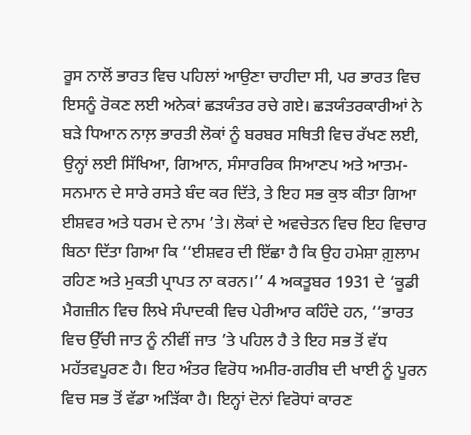ਰੂਸ ਨਾਲੋਂ ਭਾਰਤ ਵਿਚ ਪਹਿਲਾਂ ਆਉਣਾ ਚਾਹੀਦਾ ਸੀ, ਪਰ ਭਾਰਤ ਵਿਚ ਇਸਨੂੰ ਰੋਕਣ ਲਈ ਅਨੇਕਾਂ ਛੜਯੰਤਰ ਰਚੇ ਗਏ। ਛੜਯੰਤਰਕਾਰੀਆਂ ਨੇ ਬੜੇ ਧਿਆਨ ਨਾਲ਼ ਭਾਰਤੀ ਲੋਕਾਂ ਨੂੰ ਬਰਬਰ ਸਥਿਤੀ ਵਿਚ ਰੱਖਣ ਲਈ, ਉਨ੍ਹਾਂ ਲਈ ਸਿੱਖਿਆ, ਗਿਆਨ, ਸੰਸਾਰਰਿਕ ਸਿਆਣਪ ਅਤੇ ਆਤਮ-ਸਨਮਾਨ ਦੇ ਸਾਰੇ ਰਸਤੇ ਬੰਦ ਕਰ ਦਿੱਤੇ, ਤੇ ਇਹ ਸਭ ਕੁਝ ਕੀਤਾ ਗਿਆ ਈਸ਼ਵਰ ਅਤੇ ਧਰਮ ਦੇ ਨਾਮ ’ਤੇ। ਲੋਕਾਂ ਦੇ ਅਵਚੇਤਨ ਵਿਚ ਇਹ ਵਿਚਾਰ ਬਿਠਾ ਦਿੱਤਾ ਗਿਆ ਕਿ ‘‘ਈਸ਼ਵਰ ਦੀ ਇੱਛਾ ਹੈ ਕਿ ਉਹ ਹਮੇਸ਼ਾ ਗ਼ੁਲਾਮ ਰਹਿਣ ਅਤੇ ਮੁਕਤੀ ਪ੍ਰਾਪਤ ਨਾ ਕਰਨ।’’ 4 ਅਕਤੂਬਰ 1931 ਦੇ ‘ਕੂਡੀ ਮੈਗਜ਼ੀਨ ਵਿਚ ਲਿਖੇ ਸੰਪਾਦਕੀ ਵਿਚ ਪੇਰੀਆਰ ਕਹਿੰਦੇ ਹਨ, ‘‘ਭਾਰਤ ਵਿਚ ਉੱਚੀ ਜਾਤ ਨੂੰ ਨੀਵੀਂ ਜਾਤ ’ਤੇ ਪਹਿਲ ਹੈ ਤੇ ਇਹ ਸਭ ਤੋਂ ਵੱਧ ਮਹੱਤਵਪੂਰਣ ਹੈ। ਇਹ ਅੰਤਰ ਵਿਰੋਧ ਅਮੀਰ-ਗਰੀਬ ਦੀ ਖਾਈ ਨੂੰ ਪੂਰਨ ਵਿਚ ਸਭ ਤੋਂ ਵੱਡਾ ਅੜਿੱਕਾ ਹੈ। ਇਨ੍ਹਾਂ ਦੋਨਾਂ ਵਿਰੋਧਾਂ ਕਾਰਣ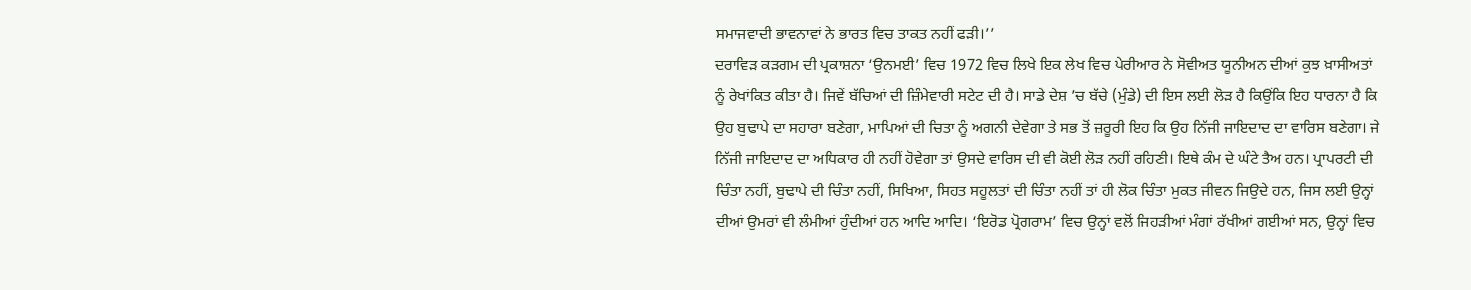ਸਮਾਜਵਾਦੀ ਭਾਵਨਾਵਾਂ ਨੇ ਭਾਰਤ ਵਿਚ ਤਾਕਤ ਨਹੀਂ ਫੜੀ।’’
ਦਰਾਵਿੜ ਕੜਗਮ ਦੀ ਪ੍ਰਕਾਸ਼ਨਾ ‘ਉਨਮਈ’ ਵਿਚ 1972 ਵਿਚ ਲਿਖੇ ਇਕ ਲੇਖ ਵਿਚ ਪੇਰੀਆਰ ਨੇ ਸੋਵੀਅਤ ਯੂਨੀਅਨ ਦੀਆਂ ਕੁਝ ਖ਼ਾਸੀਅਤਾਂ ਨੂੰ ਰੇਖਾਂਕਿਤ ਕੀਤਾ ਹੈ। ਜਿਵੇਂ ਬੱਚਿਆਂ ਦੀ ਜ਼ਿੰਮੇਵਾਰੀ ਸਟੇਟ ਦੀ ਹੈ। ਸਾਡੇ ਦੇਸ਼ ’ਚ ਬੱਚੇ (ਮੁੰਡੇ) ਦੀ ਇਸ ਲਈ ਲੋੜ ਹੈ ਕਿਉਂਕਿ ਇਹ ਧਾਰਨਾ ਹੈ ਕਿ ਉਹ ਬੁਢਾਪੇ ਦਾ ਸਹਾਰਾ ਬਣੇਗਾ, ਮਾਪਿਆਂ ਦੀ ਚਿਤਾ ਨੂੰ ਅਗਨੀ ਦੇਵੇਗਾ ਤੇ ਸਭ ਤੋਂ ਜ਼ਰੂਰੀ ਇਹ ਕਿ ਉਹ ਨਿੱਜੀ ਜਾਇਦਾਦ ਦਾ ਵਾਰਿਸ ਬਣੇਗਾ। ਜੇ ਨਿੱਜੀ ਜਾਇਦਾਦ ਦਾ ਅਧਿਕਾਰ ਹੀ ਨਹੀਂ ਹੋਵੇਗਾ ਤਾਂ ਉਸਦੇ ਵਾਰਿਸ ਦੀ ਵੀ ਕੋਈ ਲੋੜ ਨਹੀਂ ਰਹਿਣੀ। ਇਥੇ ਕੰਮ ਦੇ ਘੰਟੇ ਤੈਅ ਹਨ। ਪ੍ਰਾਪਰਟੀ ਦੀ ਚਿੰਤਾ ਨਹੀਂ, ਬੁਢਾਪੇ ਦੀ ਚਿੰਤਾ ਨਹੀਂ, ਸਿਖਿਆ, ਸਿਹਤ ਸਹੂਲਤਾਂ ਦੀ ਚਿੰਤਾ ਨਹੀਂ ਤਾਂ ਹੀ ਲੋਕ ਚਿੰਤਾ ਮੁਕਤ ਜੀਵਨ ਜਿਉਦੇ ਹਨ, ਜਿਸ ਲਈ ਉਨ੍ਹਾਂ ਦੀਆਂ ਉਮਰਾਂ ਵੀ ਲੰਮੀਆਂ ਹੁੰਦੀਆਂ ਹਨ ਆਦਿ ਆਦਿ। ‘ਇਰੋਡ ਪ੍ਰੋਗਰਾਮ’ ਵਿਚ ਉਨ੍ਹਾਂ ਵਲੋਂ ਜਿਹੜੀਆਂ ਮੰਗਾਂ ਰੱਖੀਆਂ ਗਈਆਂ ਸਨ, ਉਨ੍ਹਾਂ ਵਿਚ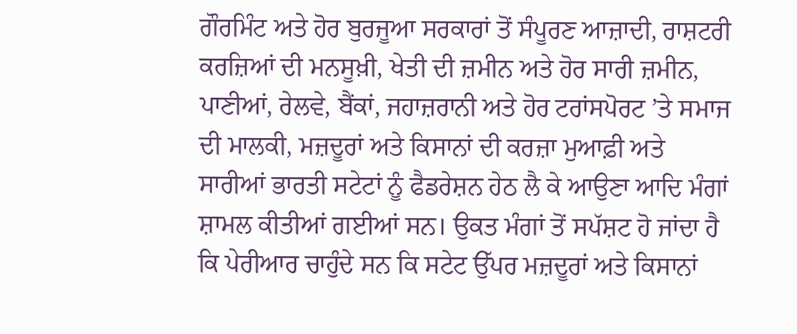ਗੌਰਮਿੰਟ ਅਤੇ ਹੋਰ ਬੁਰਜੂਆ ਸਰਕਾਰਾਂ ਤੋਂ ਸੰਪੂਰਣ ਆਜ਼ਾਦੀ, ਰਾਸ਼ਟਰੀ ਕਰਜ਼ਿਆਂ ਦੀ ਮਨਸੂਖ਼ੀ, ਖੇਤੀ ਦੀ ਜ਼ਮੀਨ ਅਤੇ ਹੋਰ ਸਾਰੀ ਜ਼ਮੀਨ, ਪਾਣੀਆਂ, ਰੇਲਵੇ, ਬੈਂਕਾਂ, ਜਹਾਜ਼ਰਾਨੀ ਅਤੇ ਹੋਰ ਟਰਾਂਸਪੋਰਟ ’ਤੇ ਸਮਾਜ ਦੀ ਮਾਲਕੀ, ਮਜ਼ਦੂਰਾਂ ਅਤੇ ਕਿਸਾਨਾਂ ਦੀ ਕਰਜ਼ਾ ਮੁਆਫ਼ੀ ਅਤੇ ਸਾਰੀਆਂ ਭਾਰਤੀ ਸਟੇਟਾਂ ਨੂੰ ਫੈਡਰੇਸ਼ਨ ਹੇਠ ਲੈ ਕੇ ਆਉਣਾ ਆਦਿ ਮੰਗਾਂ ਸ਼ਾਮਲ ਕੀਤੀਆਂ ਗਈਆਂ ਸਨ। ਉਕਤ ਮੰਗਾਂ ਤੋਂ ਸਪੱਸ਼ਟ ਹੋ ਜਾਂਦਾ ਹੈ ਕਿ ਪੇਰੀਆਰ ਚਾਹੁੰਦੇ ਸਨ ਕਿ ਸਟੇਟ ਉੱਪਰ ਮਜ਼ਦੂਰਾਂ ਅਤੇ ਕਿਸਾਨਾਂ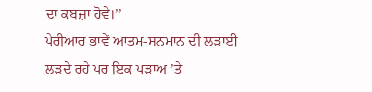ਦਾ ਕਬਜ਼ਾ ਹੋਵੇ।’’
ਪੇਰੀਆਰ ਭਾਵੇਂ ਆਤਮ-ਸਨਮਾਨ ਦੀ ਲੜਾਈ ਲੜਦੇ ਰਹੇ ਪਰ ਇਕ ਪੜਾਅ ’ਤੇ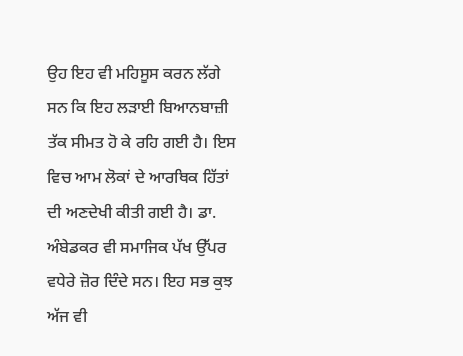ਉਹ ਇਹ ਵੀ ਮਹਿਸੂਸ ਕਰਨ ਲੱਗੇ ਸਨ ਕਿ ਇਹ ਲੜਾਈ ਬਿਆਨਬਾਜ਼ੀ ਤੱਕ ਸੀਮਤ ਹੋ ਕੇ ਰਹਿ ਗਈ ਹੈ। ਇਸ ਵਿਚ ਆਮ ਲੋਕਾਂ ਦੇ ਆਰਥਿਕ ਹਿੱਤਾਂ ਦੀ ਅਣਦੇਖੀ ਕੀਤੀ ਗਈ ਹੈ। ਡਾ. ਅੰਬੇਡਕਰ ਵੀ ਸਮਾਜਿਕ ਪੱਖ ਉੱਪਰ ਵਧੇਰੇ ਜ਼ੋਰ ਦਿੰਦੇ ਸਨ। ਇਹ ਸਭ ਕੁਝ ਅੱਜ ਵੀ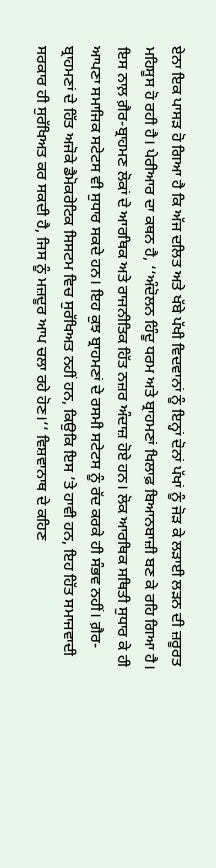ਏਨਾ ਇਕ ਪਾਸੜ ਹੋ ਗਿਆ ਹੈ ਕਿ ਅੱਜ ਦਲਿਤ ਅਤੇ ਖੱਬੇ ਪੱਖੀ ਵਿਦਵਾਨਾਂ ਨੂੰ ਇਨ੍ਹਾਂ ਦੋਨਾਂ ਪੱਖਾਂ ਨੂੰ ਜੋੜ ਕੇ ਲੜਾਈ ਲੜਨ ਦੀ ਜ਼ਰੂਰਤ ਮਹਿਸੂਸ ਹੋ ਰਹੀ ਹੈ। ਪੇਰੀਆਰ ਦਾ ਕਥਨ ਹੈ, ‘‘ਅੰਦੋਲਨ ਹਿੰਦੂ ਧਰਮ ਅਤੇ ਬ੍ਰਾਹਮਣਾਂ ਖਿਲਾਫ਼ ਬਿਆਨਬਾਜ਼ੀ ਬਣ ਕੇ ਰਹਿ ਗਿਆ ਹੈ। ਇਸ ਨਾਲ਼ ਗ਼ੈਰ-ਬ੍ਰਾਹਮਣ ਲੋਕਾਂ ਦੇ ਆਰਥਿਕ ਅਤੇ ਰਾਜਨੀਤਿਕ ਹਿੱਤ ਨਜ਼ਰ ਅੰਦਾਜ਼ ਹੋਏ ਹਨ। ਲੋਕ ਆਰਥਿਕ ਸਥਿਤੀ ਸੁਧਾਰ ਕੇ ਹੀ ਆਪਣਾ ਸਮਾਜਿਕ ਸਟੇਟਸ ਵੀ ਸੁਧਾਰ ਸਕਦੇ ਹਨ। ਇਹ ਕੁਝ ਬ੍ਰਾਹਮਣਾਂ ਦੇ ਰਸਮੀ ਸਟੇਟਸ ਨੂੰ ਰੱਦ ਕਰਕੇ ਹੀ ਸੰਭਵ ਨਹੀਂ। ਗ਼ੈਰ-ਬ੍ਰਾਹਮਣਾਂ ਦੇ ਹਿੱਤ ਅਜੋਕੇ ਡੈਮੋਕਰੇਟਿਕ ਸਿਸਟਮ ਵਿਚ ਸੁਰੱਖਿਅਤ ਨਹੀਂ ਹਨ, ਕਿਉਕਿ ਇਸ ’ਤੇ ਹਾਵੀ ਹਨ, ਇਹ ਹਿੱਤ ਸਮਾਜਵਾਦੀ ਸਰਕਾਰ ਹੀ ਸੁਰੱਖਿਅਤ ਕਰ ਸਕਦੀ ਹੈ, ਜਿਸ ਨੂੰ ਮਜ਼ਦੂਰ ਆਪ ਚਲਾ ਰਹੇ ਹੋਣ।’’ ਵਿਸ਼ਵਾਨਾਥ ਦੇ ਕਹਿਣ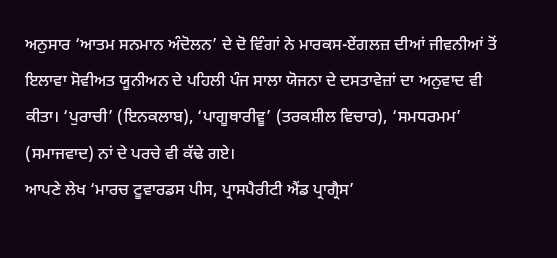ਅਨੁਸਾਰ ‘ਆਤਮ ਸਨਮਾਨ ਅੰਦੋਲਨ’ ਦੇ ਦੋ ਵਿੰਗਾਂ ਨੇ ਮਾਰਕਸ-ਏਂਗਲਜ਼ ਦੀਆਂ ਜੀਵਨੀਆਂ ਤੋਂ ਇਲਾਵਾ ਸੋਵੀਅਤ ਯੂਨੀਅਨ ਦੇ ਪਹਿਲੀ ਪੰਜ ਸਾਲਾ ਯੋਜਨਾ ਦੇ ਦਸਤਾਵੇਜ਼ਾਂ ਦਾ ਅਨੁਵਾਦ ਵੀ ਕੀਤਾ। ‘ਪੁਰਾਚੀ’ (ਇਨਕਲਾਬ), ‘ਪਾਗੂਥਾਰੀਵੂ’ (ਤਰਕਸ਼ੀਲ ਵਿਚਾਰ), ‘ਸਮਧਰਮਮ’ (ਸਮਾਜਵਾਦ) ਨਾਂ ਦੇ ਪਰਚੇ ਵੀ ਕੱਢੇ ਗਏ।
ਆਪਣੇ ਲੇਖ ‘ਮਾਰਚ ਟੂਵਾਰਡਸ ਪੀਸ, ਪ੍ਰਾਸਪੈਰੀਟੀ ਐਂਡ ਪ੍ਰਾਗ੍ਰੈਸ’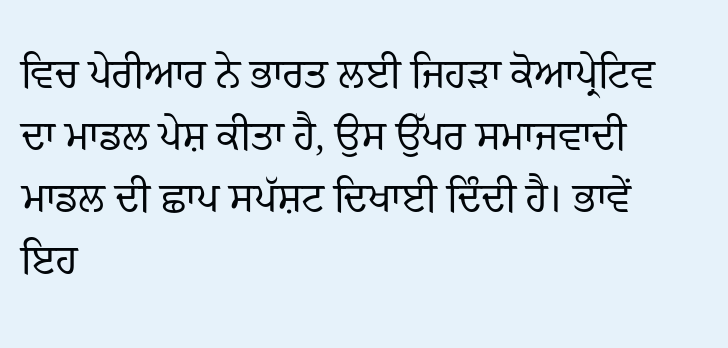ਵਿਚ ਪੇਰੀਆਰ ਨੇ ਭਾਰਤ ਲਈ ਜਿਹੜਾ ਕੋਆਪ੍ਰੇਟਿਵ ਦਾ ਮਾਡਲ ਪੇਸ਼ ਕੀਤਾ ਹੈ, ਉਸ ਉੱਪਰ ਸਮਾਜਵਾਦੀ ਮਾਡਲ ਦੀ ਛਾਪ ਸਪੱਸ਼ਟ ਦਿਖਾਈ ਦਿੰਦੀ ਹੈ। ਭਾਵੇਂ ਇਹ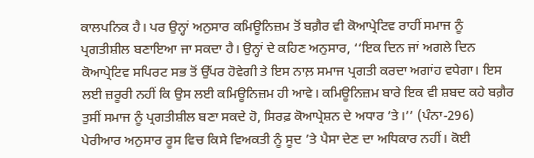ਕਾਲਪਨਿਕ ਹੈ। ਪਰ ਉਨ੍ਹਾਂ ਅਨੁਸਾਰ ਕਮਿਊਨਿਜ਼ਮ ਤੋਂ ਬਗ਼ੈਰ ਵੀ ਕੋਆਪ੍ਰੇਟਿਵ ਰਾਹੀਂ ਸਮਾਜ ਨੂੰ ਪ੍ਰਗਤੀਸ਼ੀਲ ਬਣਾਇਆ ਜਾ ਸਕਦਾ ਹੈ। ਉਨ੍ਹਾਂ ਦੇ ਕਹਿਣ ਅਨੁਸਾਰ, ‘‘ਇਕ ਦਿਨ ਜਾਂ ਅਗਲੇ ਦਿਨ ਕੋਆਪ੍ਰੇਟਿਵ ਸਪਿਰਟ ਸਭ ਤੋਂ ਉੱਪਰ ਹੋਵੇਗੀ ਤੇ ਇਸ ਨਾਲ਼ ਸਮਾਜ ਪ੍ਰਗਤੀ ਕਰਦਾ ਅਗਾਂਹ ਵਧੇਗਾ। ਇਸ ਲਈ ਜ਼ਰੂਰੀ ਨਹੀਂ ਕਿ ਉਸ ਲਈ ਕਮਿਊਨਿਜ਼ਮ ਹੀ ਆਵੇ। ਕਮਿਊਨਿਜ਼ਮ ਬਾਰੇ ਇਕ ਵੀ ਸ਼ਬਦ ਕਹੇ ਬਗ਼ੈਰ ਤੁਸੀਂ ਸਮਾਜ ਨੂੰ ਪ੍ਰਗਤੀਸ਼ੀਲ ਬਣਾ ਸਕਦੇ ਹੋ, ਸਿਰਫ਼ ਕੋਆਪ੍ਰੇਸ਼ਨ ਦੇ ਅਧਾਰ ’ਤੇ।’’ (ਪੰਨਾ-296)
ਪੇਰੀਆਰ ਅਨੁਸਾਰ ਰੂਸ ਵਿਚ ਕਿਸੇ ਵਿਅਕਤੀ ਨੂੰ ਸੂਦ ’ਤੇ ਪੈਸਾ ਦੇਣ ਦਾ ਅਧਿਕਾਰ ਨਹੀਂ। ਕੋਈ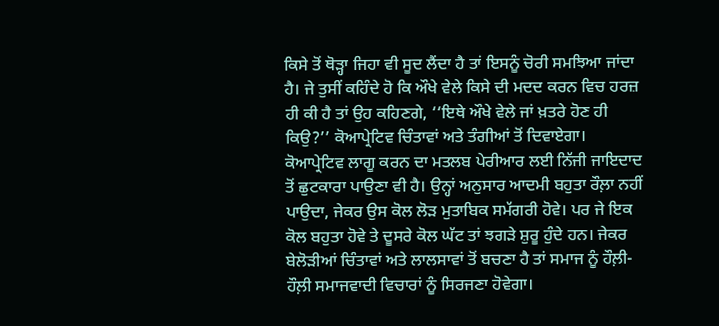ਕਿਸੇ ਤੋਂ ਥੋੜ੍ਹਾ ਜਿਹਾ ਵੀ ਸੂਦ ਲੈਂਦਾ ਹੈ ਤਾਂ ਇਸਨੂੰ ਚੋਰੀ ਸਮਝਿਆ ਜਾਂਦਾ ਹੈ। ਜੇ ਤੁਸੀਂ ਕਹਿੰਦੇ ਹੋ ਕਿ ਔਖੇ ਵੇਲੇ ਕਿਸੇ ਦੀ ਮਦਦ ਕਰਨ ਵਿਚ ਹਰਜ਼ ਹੀ ਕੀ ਹੈ ਤਾਂ ਉਹ ਕਹਿਣਗੇ, ‘‘ਇਥੇ ਔਖੇ ਵੇਲੇ ਜਾਂ ਖ਼ਤਰੇ ਹੋਣ ਹੀ ਕਿਉ?’’ ਕੋਆਪ੍ਰੇਟਿਵ ਚਿੰਤਾਵਾਂ ਅਤੇ ਤੰਗੀਆਂ ਤੋਂ ਦਿਵਾਏਗਾ।
ਕੋਆਪ੍ਰੇਟਿਵ ਲਾਗੂ ਕਰਨ ਦਾ ਮਤਲਬ ਪੇਰੀਆਰ ਲਈ ਨਿੱਜੀ ਜਾਇਦਾਦ ਤੋਂ ਛੁਟਕਾਰਾ ਪਾਉਣਾ ਵੀ ਹੈ। ਉਨ੍ਹਾਂ ਅਨੁਸਾਰ ਆਦਮੀ ਬਹੁਤਾ ਰੌਲ਼ਾ ਨਹੀਂ ਪਾਉਦਾ, ਜੇਕਰ ਉਸ ਕੋਲ ਲੋੜ ਮੁਤਾਬਿਕ ਸਮੱਗਰੀ ਹੋਵੇ। ਪਰ ਜੇ ਇਕ ਕੋਲ ਬਹੁਤਾ ਹੋਵੇ ਤੇ ਦੂਸਰੇ ਕੋਲ ਘੱਟ ਤਾਂ ਝਗੜੇ ਸ਼ੁਰੂ ਹੁੰਦੇ ਹਨ। ਜੇਕਰ ਬੇਲੋੜੀਆਂ ਚਿੰਤਾਵਾਂ ਅਤੇ ਲਾਲਸਾਵਾਂ ਤੋਂ ਬਚਣਾ ਹੈ ਤਾਂ ਸਮਾਜ ਨੂੰ ਹੌਲ਼ੀ-ਹੌਲ਼ੀ ਸਮਾਜਵਾਦੀ ਵਿਚਾਰਾਂ ਨੂੰ ਸਿਰਜਣਾ ਹੋਵੇਗਾ।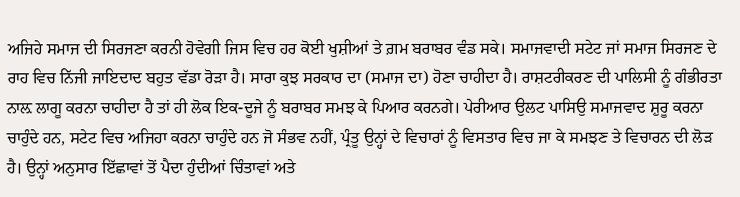ਅਜਿਹੇ ਸਮਾਜ ਦੀ ਸਿਰਜਣਾ ਕਰਨੀ ਹੋਵੇਗੀ ਜਿਸ ਵਿਚ ਹਰ ਕੋਈ ਖੁਸ਼ੀਆਂ ਤੇ ਗ਼ਮ ਬਰਾਬਰ ਵੰਡ ਸਕੇ। ਸਮਾਜਵਾਦੀ ਸਟੇਟ ਜਾਂ ਸਮਾਜ ਸਿਰਜਣ ਦੇ ਰਾਹ ਵਿਚ ਨਿੱਜੀ ਜਾਇਦਾਦ ਬਹੁਤ ਵੱਡਾ ਰੋੜਾ ਹੈ। ਸਾਰਾ ਕੁਝ ਸਰਕਾਰ ਦਾ (ਸਮਾਜ ਦਾ) ਹੋਣਾ ਚਾਹੀਦਾ ਹੈ। ਰਾਸ਼ਟਰੀਕਰਣ ਦੀ ਪਾਲਿਸੀ ਨੂੰ ਗੰਭੀਰਤਾ ਨਾਲ਼ ਲਾਗੂ ਕਰਨਾ ਚਾਹੀਦਾ ਹੈ ਤਾਂ ਹੀ ਲੋਕ ਇਕ-ਦੂਜੇ ਨੂੰ ਬਰਾਬਰ ਸਮਝ ਕੇ ਪਿਆਰ ਕਰਨਗੇ। ਪੇਰੀਆਰ ਉਲਟ ਪਾਸਿਉ ਸਮਾਜਵਾਦ ਸ਼ੁਰੂ ਕਰਨਾ ਚਾਹੁੰਦੇ ਹਨ, ਸਟੇਟ ਵਿਚ ਅਜਿਹਾ ਕਰਨਾ ਚਾਹੁੰਦੇ ਹਨ ਜੋ ਸੰਭਵ ਨਹੀਂ, ਪ੍ਰੰਤੂ ਉਨ੍ਹਾਂ ਦੇ ਵਿਚਾਰਾਂ ਨੂੰ ਵਿਸਤਾਰ ਵਿਚ ਜਾ ਕੇ ਸਮਝਣ ਤੇ ਵਿਚਾਰਨ ਦੀ ਲੋੜ ਹੈ। ਉਨ੍ਹਾਂ ਅਨੁਸਾਰ ਇੱਛਾਵਾਂ ਤੋਂ ਪੈਦਾ ਹੁੰਦੀਆਂ ਚਿੰਤਾਵਾਂ ਅਤੇ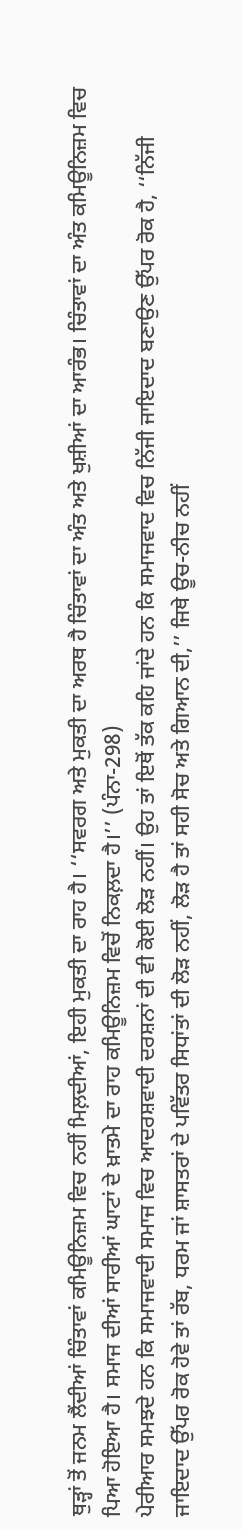ਥੁੜ੍ਹਾਂ ਤੋਂ ਜਨਮ ਲੈਂਦੀਆਂ ਚਿੰਤਾਵਾਂ ਕਮਿਊਨਿਜ਼ਮ ਵਿਚ ਨਹੀਂ ਮਿਲ਼ਦੀਆਂ, ਇਹੀ ਮੁਕਤੀ ਦਾ ਰਾਹ ਹੈ। ‘‘ਸਵਰਗ ਅਤੇ ਮੁਕਤੀ ਦਾ ਅਰਥ ਹੈ ਚਿੰਤਾਵਾਂ ਦਾ ਅੰਤ ਅਤੇ ਖੁਸ਼ੀਆਂ ਦਾ ਆਰੰਭ। ਚਿੰਤਾਵਾਂ ਦਾ ਅੰਤ ਕਮਿਊਨਿਜ਼ਮ ਵਿਚ ਪਿਆ ਹੋਇਆ ਹੈ। ਸਮਾਜ ਦੀਆਂ ਸਾਰੀਆਂ ਘਾਟਾਂ ਦੇ ਖ਼ਾਤਮੇ ਦਾ ਰਾਹ ਕਮਿਊਨਿਜ਼ਮ ਵਿਚੋਂ ਨਿਕਲ਼ਦਾ ਹੈ।’’ (ਪੰਨਾ-298)
ਪੇਰੀਆਰ ਸਮਝਦੇ ਹਨ ਕਿ ਸਮਾਜਵਾਦੀ ਸਮਾਜ ਵਿਚ ਆਦਰਸ਼ਵਾਦੀ ਦਰਸ਼ਨਾਂ ਦੀ ਵੀ ਕੋਈ ਲੋੜ ਨਹੀਂ। ਉਹ ਤਾਂ ਇਥੋਂ ਤੱਕ ਕਹਿ ਜਾਂਦੇ ਹਨ ਕਿ ਸਮਾਜਵਾਦ ਵਿਚ ਨਿੱਜੀ ਜਾਇਦਾਦ ਬਣਾਉਣ ਉੱਪਰ ਰੋਕ ਹੈ, ‘‘ਨਿੱਜੀ ਜਾਇਦਾਦ ਉੱਪਰ ਰੋਕ ਹੋਵੇ ਤਾਂ ਰੱਬ, ਧਰਮ ਜਾਂ ਸ਼ਾਸਤਰਾਂ ਦੇ ਪਵਿੱਤਰ ਸਿਧਾਂਤਾਂ ਦੀ ਲੋੜ ਨਹੀਂ, ਲੋੜ ਹੈ ਤਾਂ ਸਹੀ ਸੋਚ ਅਤੇ ਗਿਆਨ ਦੀ,’’ ਜਿਥੇ ਊਚ-ਨੀਚ ਨਹੀਂ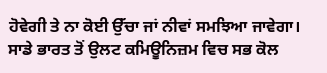ਹੋਵੇਗੀ ਤੇ ਨਾ ਕੋਈ ਉੱਚਾ ਜਾਂ ਨੀਵਾਂ ਸਮਝਿਆ ਜਾਵੇਗਾ। ਸਾਡੇ ਭਾਰਤ ਤੋਂ ਉਲਟ ਕਮਿਊਨਿਜ਼ਮ ਵਿਚ ਸਭ ਕੋਲ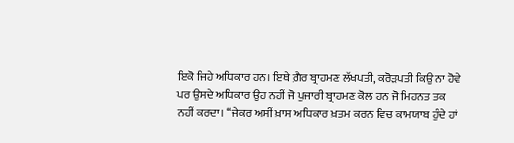ਇਕੋ ਜਿਹੇ ਅਧਿਕਾਰ ਹਨ। ਇਥੇ ਗ਼ੈਰ ਬ੍ਰਾਹਮਣ ਲੱਖਪਤੀ, ਕਰੋੜਪਤੀ ਕਿਉ ਨਾ ਹੋਵੇ ਪਰ ਉਸਦੇ ਅਧਿਕਾਰ ਉਹ ਨਹੀਂ ਜੋ ਪੁਜਾਰੀ ਬ੍ਰਾਹਮਣ ਕੋਲ ਹਨ ਜੋ ਮਿਹਨਤ ਤਕ ਨਹੀਂ ਕਰਦਾ। ‘‘ਜੇਕਰ ਅਸੀਂ ਖ਼ਾਸ ਅਧਿਕਾਰ ਖ਼ਤਮ ਕਰਨ ਵਿਚ ਕਾਮਯਾਬ ਹੁੰਦੇ ਹਾਂ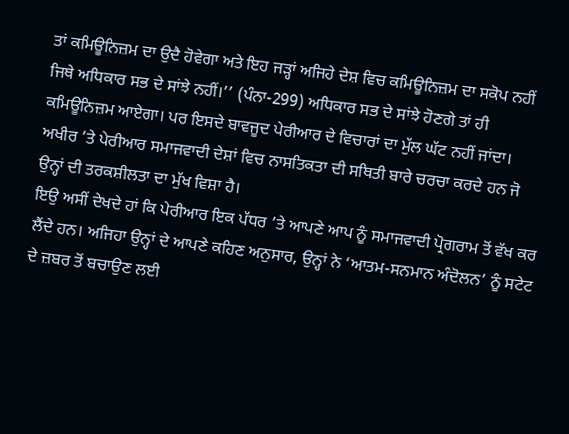ਤਾਂ ਕਮਿਊਨਿਜ਼ਮ ਦਾ ਉਦੈ ਹੋਵੇਗਾ ਅਤੇ ਇਹ ਜੜ੍ਹਾਂ ਅਜਿਹੇ ਦੇਸ਼ ਵਿਚ ਕਮਿਊਨਿਜ਼ਮ ਦਾ ਸਕੋਪ ਨਹੀਂ ਜਿਥੇ ਅਧਿਕਾਰ ਸਭ ਦੇ ਸਾਂਝੇ ਨਹੀਂ।’’ (ਪੰਨਾ-299) ਅਧਿਕਾਰ ਸਭ ਦੇ ਸਾਂਝੇ ਹੋਣਗੇ ਤਾਂ ਹੀ ਕਮਿਊਨਿਜ਼ਮ ਆਏਗਾ। ਪਰ ਇਸਦੇ ਬਾਵਜੂਦ ਪੇਰੀਆਰ ਦੇ ਵਿਚਾਰਾਂ ਦਾ ਮੁੱਲ ਘੱਟ ਨਹੀਂ ਜਾਂਦਾ। ਅਖੀਰ ’ਤੇ ਪੇਰੀਆਰ ਸਮਾਜਵਾਦੀ ਦੇਸ਼ਾਂ ਵਿਚ ਨਾਸਤਿਕਤਾ ਦੀ ਸਥਿਤੀ ਬਾਰੇ ਚਰਚਾ ਕਰਦੇ ਹਨ ਜੋ ਉਨ੍ਹਾਂ ਦੀ ਤਰਕਸ਼ੀਲਤਾ ਦਾ ਮੁੱਖ ਵਿਸ਼ਾ ਹੈ।
ਇਉ ਅਸੀਂ ਦੇਖਦੇ ਹਾਂ ਕਿ ਪੇਰੀਆਰ ਇਕ ਪੱਧਰ ’ਤੇ ਆਪਣੇ ਆਪ ਨੂੰ ਸਮਾਜਵਾਦੀ ਪ੍ਰੋਗਰਾਮ ਤੋਂ ਵੱਖ ਕਰ ਲੈਂਦੇ ਹਨ। ਅਜਿਹਾ ਉਨ੍ਹਾਂ ਦੇ ਆਪਣੇ ਕਹਿਣ ਅਨੁਸਾਰ, ਉਨ੍ਹਾਂ ਨੇ ‘ਆਤਮ-ਸਨਮਾਨ ਅੰਦੋਲਨ’ ਨੂੰ ਸਟੇਟ ਦੇ ਜ਼ਬਰ ਤੋਂ ਬਚਾਉਣ ਲਈ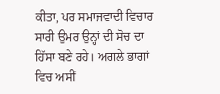ਕੀਤਾ, ਪਰ ਸਮਾਜਵਾਦੀ ਵਿਚਾਰ ਸਾਰੀ ਉਮਰ ਉਨ੍ਹਾਂ ਦੀ ਸੋਚ ਦਾ ਹਿੱਸਾ ਬਣੇ ਰਹੇ। ਅਗਲੇ ਭਾਗਾਂ ਵਿਚ ਅਸੀਂ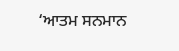‘ਆਤਮ ਸਨਮਾਨ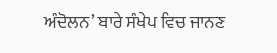ਅੰਦੋਲਨ’ ਬਾਰੇ ਸੰਖੇਪ ਵਿਚ ਜਾਨਣ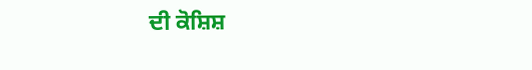ਦੀ ਕੋਸ਼ਿਸ਼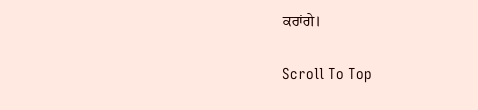ਕਰਾਂਗੇ।

Scroll To Top